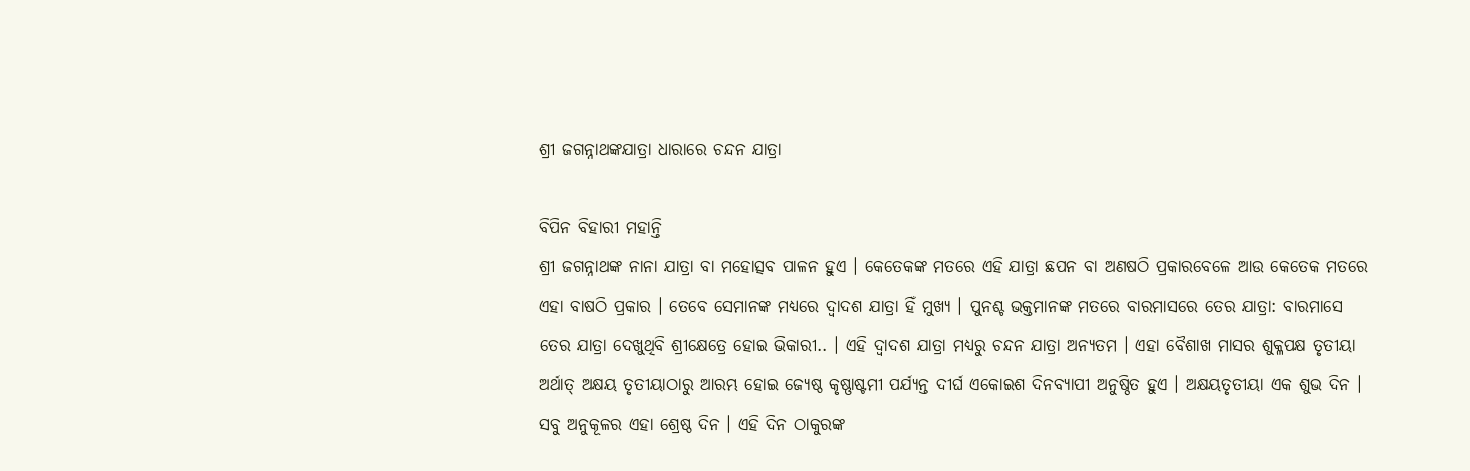ଶ୍ରୀ ଜଗନ୍ନାଥଙ୍କଯାତ୍ରା ଧାରାରେ ଚନ୍ଦନ ଯାତ୍ରା

ବିପିନ ବିହାରୀ ମହାନ୍ତି
ଶ୍ରୀ ଜଗନ୍ନାଥଙ୍କ ନାନା ଯାତ୍ରା ବା ମହୋତ୍ସବ ପାଳନ ହୁଏ । କେତେକଙ୍କ ମତରେ ଏହି ଯାତ୍ରା ଛପନ ବା ଅଣଷଠି ପ୍ରକାରବେଳେ ଆଉ କେତେକ ମତରେ ଏହା ବାଷଠି ପ୍ରକାର । ତେବେ ସେମାନଙ୍କ ମଧ୍ୟରେ ଦ୍ୱାଦଶ ଯାତ୍ରା ହିଁ ମୁଖ୍ୟ । ପୁନଶ୍ଚ ଭକ୍ତମାନଙ୍କ ମତରେ ବାରମାସରେ ତେର ଯାତ୍ରା: ବାରମାସେ ତେର ଯାତ୍ରା ଦେଖୁଥିବି ଶ୍ରୀକ୍ଷେତ୍ରେ ହୋଇ ଭିକାରୀ.. । ଏହି ଦ୍ୱାଦଶ ଯାତ୍ରା ମଧ୍ୟରୁ ଚନ୍ଦନ ଯାତ୍ରା ଅନ୍ୟତମ । ଏହା ବୈଶାଖ ମାସର ଶୁକ୍ଳପକ୍ଷ ତୃତୀୟା ଅର୍ଥାତ୍ ଅକ୍ଷୟ ତୃତୀୟାଠାରୁ ଆରମ୍ଭ ହୋଇ ଜ୍ୟେଷ୍ଠ କୃଷ୍ଣାଷ୍ଟମୀ ପର୍ଯ୍ୟନ୍ତ ଦୀର୍ଘ ଏକୋଇଶ ଦିନବ୍ୟାପୀ ଅନୁଷ୍ଠିତ ହୁଏ । ଅକ୍ଷୟତୃତୀୟା ଏକ ଶୁଭ ଦିନ । ସବୁ ଅନୁକୂଳର ଏହା ଶ୍ରେଷ୍ଠ ଦିନ । ଏହି ଦିନ ଠାକୁରଙ୍କ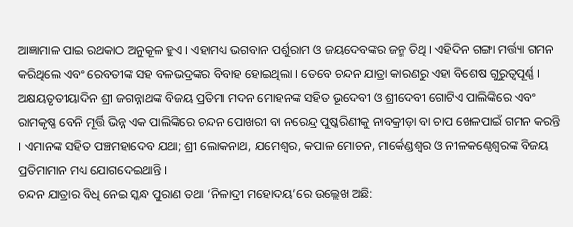ଆଜ୍ଞାମାଳ ପାଇ ରଥକାଠ ଅନୁକୂଳ ହୁଏ । ଏହାମଧ୍ୟ ଭଗବାନ ପର୍ଶୁରାମ ଓ ଜୟଦେବଙ୍କର ଜନ୍ମ ତିଥି । ଏହିଦିନ ଗଙ୍ଗା ମର୍ତ୍ତ୍ୟା ଗମନ କରିଥିଲେ ଏବଂ ରେବତୀଙ୍କ ସହ ବଳଭଦ୍ରଙ୍କର ବିବାହ ହୋଇଥିଲା । ତେବେ ଚନ୍ଦନ ଯାତ୍ରା କାରଣରୁ ଏହା ବିଶେଷ ଗୁରୁତ୍ୱପୂର୍ଣ୍ଣ ।
ଅକ୍ଷୟତୃତୀୟାଦିନ ଶ୍ରୀ ଜଗନ୍ନାଥଙ୍କ ବିଜୟ ପ୍ରତିମା ମଦନ ମୋହନଙ୍କ ସହିତ ଭୂଦେବୀ ଓ ଶ୍ରୀଦେବୀ ଗୋଟିଏ ପାଲିଙ୍କିରେ ଏବଂ ରାମକୃଷ୍ଣ ବେନି ମୂର୍ତ୍ତି ଭିନ୍ନ ଏକ ପାଲିଙ୍କିରେ ଚନ୍ଦନ ପୋଖରୀ ବା ନରେନ୍ଦ୍ର ପୁଷ୍କରିଣୀକୁ ନାବକ୍ରୀଡ଼ା ବା ଚାପ ଖେଳପାଇଁ ଗମନ କରନ୍ତି । ଏମାନଙ୍କ ସହିତ ପଞ୍ଚମହାଦେବ ଯଥା; ଶ୍ରୀ ଲୋକନାଥ, ଯମେଶ୍ୱର, କପାଳ ମୋଚନ, ମାର୍କେଣ୍ଡଶ୍ୱର ଓ ନୀଳକଣ୍ଠେଶ୍ୱରଙ୍କ ବିଜୟ ପ୍ରତିମାମାନ ମଧ୍ୟ ଯୋଗଦେଇଥାନ୍ତି ।
ଚନ୍ଦନ ଯାତ୍ରାର ବିଧି ନେଇ ସ୍କନ୍ଧ ପୁରାଣ ତଥା ‘ନିଳାଦ୍ରୀ ମହୋଦୟ’ରେ ଉଲ୍ଲେଖ ଅଛି: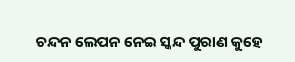ଚନ୍ଦନ ଲେପନ ନେଇ ସ୍କନ୍ଦ ପୁରାଣ କୁହେ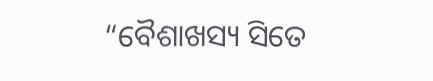“ବୈଶାଖସ୍ୟ ସିତେ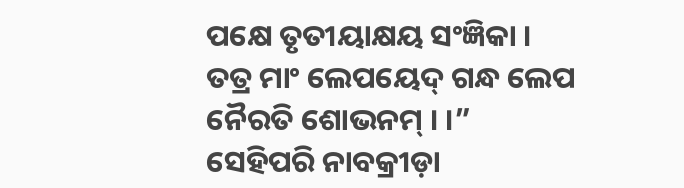ପକ୍ଷେ ତୃତୀୟାକ୍ଷୟ ସଂଜ୍ଞିକା ।
ତତ୍ର ମାଂ ଲେପୟେଦ୍ ଗନ୍ଧ ଲେପ ନୈରତି ଶୋଭନମ୍ । ।”
ସେହିପରି ନାବକ୍ରୀଡ଼ା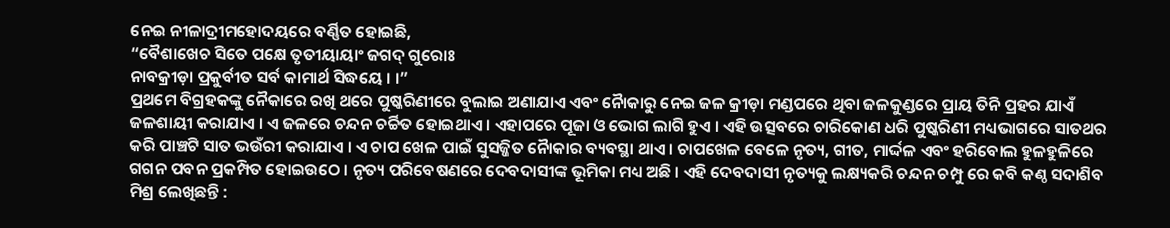ନେଇ ନୀଳାଦ୍ରୀମହୋଦୟରେ ବର୍ଣ୍ଣିତ ହୋଇଛି,
“ବୈଶାଖେଚ ସିତେ ପକ୍ଷେ ତୃତୀୟାୟାଂ ଜଗଦ୍ ଗୁରୋଃ
ନାବକ୍ରୀଡ଼ା ପ୍ରକୁର୍ବୀତ ସର୍ବ କାମାର୍ଥ ସିଦ୍ଧୟେ । ।”
ପ୍ରଥମେ ବିଗ୍ରହକଙ୍କୁ ନୈକାରେ ରଖି ଥରେ ପୁଷ୍କରିଣୀରେ ବୁଲାଇ ଅଣାଯାଏ ଏବଂ ନୈାକାରୁ ନେଇ ଜଳ କ୍ରୀଡ଼ା ମଣ୍ଡପରେ ଥିବା ଜଳକୁଣ୍ଡରେ ପ୍ରାୟ ତିନି ପ୍ରହର ଯାଏଁ ଜଳଶାୟୀ କରାଯାଏ । ଏ ଜଳରେ ଚନ୍ଦନ ଚର୍ଚ୍ଚିତ ହୋଇଥାଏ । ଏହାପରେ ପୂଜା ଓ ଭୋଗ ଲାଗି ହୁଏ । ଏହି ଉତ୍ସବରେ ଚାରିକୋଣ ଧରି ପୁଷ୍କରିଣୀ ମଧ୍ୟଭାଗରେ ସାତଥର କରି ପାଞ୍ଚଟି ସାତ ଭଉଁରୀ କରାଯାଏ । ଏ ଚାପ ଖେଳ ପାଇଁ ସୁସଜ୍ଜିତ ନୈାକାର ବ୍ୟବସ୍ଥା ଥାଏ । ଚାପଖେଳ ବେଳେ ନୃତ୍ୟ, ଗୀତ, ମାର୍ଦ୍ଦଳ ଏବଂ ହରିବୋଲ ହୁଳହୁଳିରେ ଗଗନ ପବନ ପ୍ରକମ୍ପିତ ହୋଇଉଠେ । ନୃତ୍ୟ ପରିବେଷଣରେ ଦେବଦାସୀଙ୍କ ଭୂମିକା ମଧ୍ୟ ଅଛି । ଏହି ଦେବଦାସୀ ନୃତ୍ୟକୁ ଲକ୍ଷ୍ୟକରି ଚନ୍ଦନ ଚମ୍ପୁ ରେ କବି କଣ୍ଠ ସଦାଶିବ ମିଶ୍ର ଲେଖିଛନ୍ତି :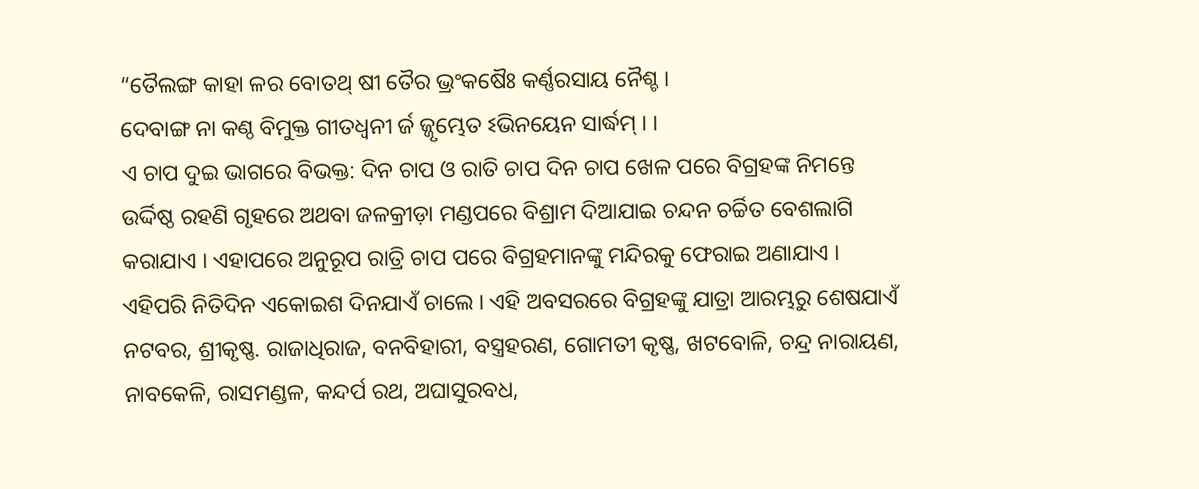“ତୈଲଙ୍ଗ କାହା ଳର ବୋତଥ୍ ଷୀ ତୈର ଭ୍ରଂକଷୈଃ କର୍ଣ୍ଣରସାୟ ନୈଶ୍ଚ ।
ଦେବାଙ୍ଗ ନା କଣ୍ଠ ବିମୁକ୍ତ ଗୀତଧ୍ୱନୀ ର୍ଜ ଜ୍ଜୃମ୍ଭେତ ଽଭିନୟେନ ସାର୍ଦ୍ଧମ୍ । ।
ଏ ଚାପ ଦୁଇ ଭାଗରେ ବିଭକ୍ତ: ଦିନ ଚାପ ଓ ରାତି ଚାପ ଦିନ ଚାପ ଖେଳ ପରେ ବିଗ୍ରହଙ୍କ ନିମନ୍ତେ ଉର୍ଦ୍ଦିଷ୍ଠ ରହଣି ଗୃହରେ ଅଥବା ଜଳକ୍ରୀଡ଼ା ମଣ୍ଡପରେ ବିଶ୍ରାମ ଦିଆଯାଇ ଚନ୍ଦନ ଚର୍ଚ୍ଚିତ ବେଶଲାଗି କରାଯାଏ । ଏହାପରେ ଅନୁରୂପ ରାତ୍ରି ଚାପ ପରେ ବିଗ୍ରହମାନଙ୍କୁ ମନ୍ଦିରକୁ ଫେରାଇ ଅଣାଯାଏ । ଏହିପରି ନିତିଦିନ ଏକୋଇଶ ଦିନଯାଏଁ ଚାଲେ । ଏହି ଅବସରରେ ବିଗ୍ରହଙ୍କୁ ଯାତ୍ରା ଆରମ୍ଭରୁ ଶେଷଯାଏଁ ନଟବର, ଶ୍ରୀକୃଷ୍ଣ. ରାଜାଧିରାଜ, ବନବିହାରୀ, ବସ୍ତ୍ରହରଣ, ଗୋମତୀ କୃଷ୍ଣ, ଖଟବୋଳି, ଚନ୍ଦ୍ର ନାରାୟଣ, ନାବକେଳି, ରାସମଣ୍ଡଳ, କନ୍ଦର୍ପ ରଥ, ଅଘାସୁରବଧ,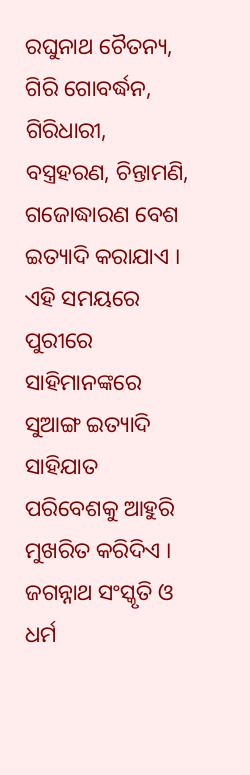ରଘୁନାଥ ଚୈତନ୍ୟ, ଗିରି ଗୋବର୍ଦ୍ଧନ, ଗିରିଧାରୀ, ବସ୍ତ୍ରହରଣ, ଚିନ୍ତାମଣି, ଗଜୋଦ୍ଧାରଣ ବେଶ ଇତ୍ୟାଦି କରାଯାଏ ।
ଏହି ସମୟରେ ପୁରୀରେ ସାହିମାନଙ୍କରେ ସୁଆଙ୍ଗ ଇତ୍ୟାଦି ସାହିଯାତ ପରିବେଶକୁ ଆହୁରି ମୁଖରିତ କରିଦିଏ । ଜଗନ୍ନାଥ ସଂସ୍କୃତି ଓ ଧର୍ମ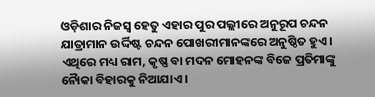ଓଡ଼ିଶାର ନିଜସ୍ୱ ହେତୁ ଏହାର ପୁର ପଲ୍ଲୀରେ ଅନୁରୂପ ଚନ୍ଦନ ଯାତ୍ରାମାନ ଉର୍ଦ୍ଦିଷ୍ଟ ଚନ୍ଦନ ପୋଖରୀମାନଙ୍କରେ ଅନୁଷ୍ଠିତ ହୁଏ । ଏଥିରେ ମଧ୍ୟ ରାମ, କୃଷ୍ଣ ବା ମଦନ ମୋହନଙ୍କ ବିଜେ ପ୍ରତିମାଙ୍କୁ ନୈାକା ବିହାରକୁ ନିଆଯାଏ ।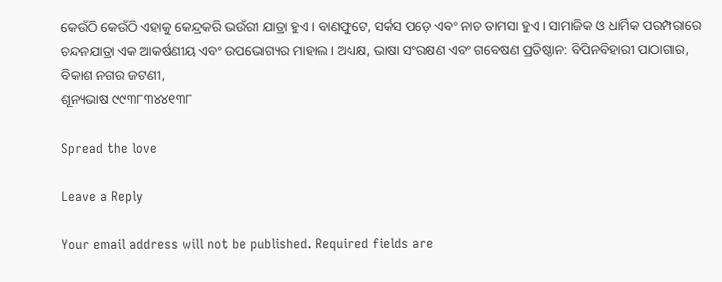କେଉଁଠି କେଉଁଠି ଏହାକୁ କେନ୍ଦ୍ରକରି ଭଉଁରୀ ଯାତ୍ରା ହୁଏ । ବାଣଫୁଟେ, ସର୍କସ ପଡ଼େ ଏବଂ ନାଚ ତାମସା ହୁଏ । ସାମାଜିକ ଓ ଧାର୍ମିକ ପରମ୍ପରାରେ ଚନ୍ଦନଯାତ୍ରା ଏକ ଆକର୍ଷଣୀୟ ଏବଂ ଉପଭୋଗ୍ୟର ମାହାଲ । ଅଧ୍ୟକ୍ଷ, ଭାଷା ସଂରକ୍ଷଣ ଏବଂ ଗବେଷଣ ପ୍ରତିଷ୍ଠାନ: ବିପିନବିହାରୀ ପାଠାଗାର,
ବିକାଶ ନଗର ଜଟଣୀ,
ଶୂନ୍ୟଭାଷ ୯୯୩୮୩୪୪୧୩୮

Spread the love

Leave a Reply

Your email address will not be published. Required fields are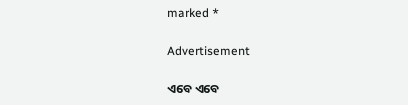marked *

Advertisement

ଏବେ ଏବେ